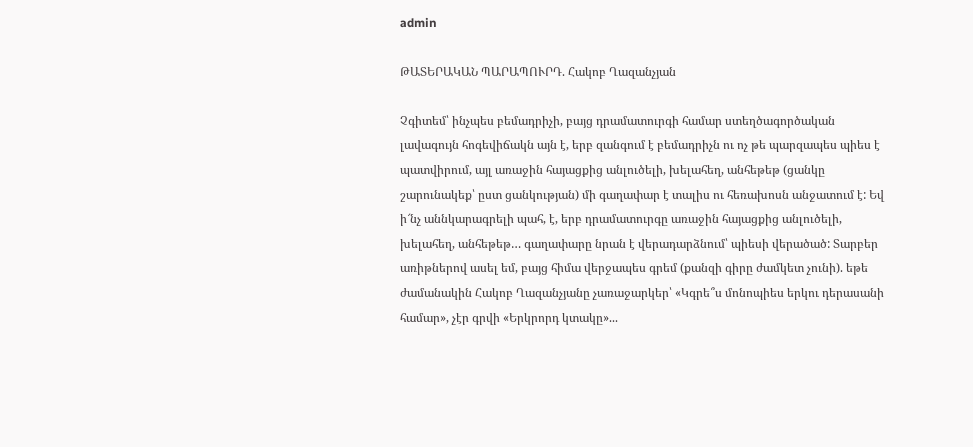admin

ԹԱՏԵՐԱԿԱՆ ՊԱՐԱՊՈՒՐԴ. Հակոբ Ղազանչյան

Չգիտեմ՝ ինչպես բեմադրիչի, բայց դրամատուրգի համար ստեղծագործական լավագույն հոգեվիճակն այն է, երբ զանգում է բեմադրիչն ու ոչ թե պարզապես պիես է պատվիրում, այլ առաջին հայացքից անլուծելի, խելահեղ, անհեթեթ (ցանկը շարունակեք՝ ըստ ցանկության) մի գաղափար է տալիս ու հեռախոսն անջատում է: Եվ ի՜նչ աննկարագրելի պահ, է, երբ դրամատուրգը առաջին հայացքից անլուծելի, խելահեղ, անհեթեթ… գաղափարը նրան է վերադարձնում՝ պիեսի վերածած: Տարբեր առիթներով ասել եմ, բայց հիմա վերջապես գրեմ (քանզի գիրը ժամկետ չունի). եթե ժամանակին Հակոբ Ղազանչյանը չառաջարկեր՝ «Կգրե՞ս մոնոպիես երկու դերասանի համար», չէր գրվի «Երկրորդ կտակը»...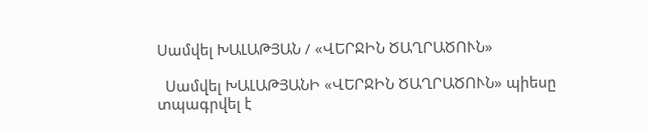Սամվել ԽԱԼԱԹՅԱՆ / «ՎԵՐՋԻՆ ԾԱՂՐԱԾՈՒՆ»

  Սամվել ԽԱԼԱԹՅԱՆԻ «ՎԵՐՋԻՆ ԾԱՂՐԱԾՈՒՆ» պիեսը տպագրվել է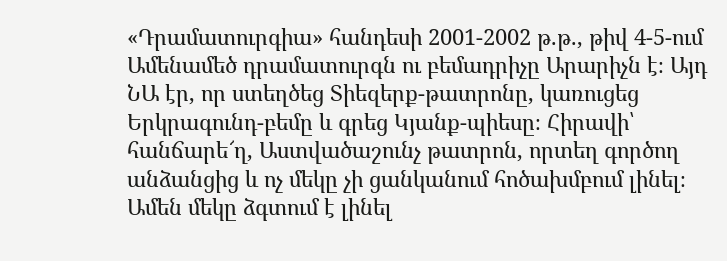«Դրամատուրգիա» հանդեսի 2001-2002 թ.թ., թիվ 4-5-ում         Ամենամեծ դրամատուրգն ու բեմադրիչը Արարիչն է։ Այդ ՆԱ էր, որ ստեղծեց Տիեզերք-թատրոնը, կառուցեց Երկրագունդ-բեմը և գրեց Կյանք-պիեսը։ Հիրավի՝ հանճարե՜ղ, Աստվածաշունչ թատրոն, որտեղ գործող անձանցից և ոչ մեկը չի ցանկանում հոծախմբում լինել։ Ամեն մեկը ձգտում է լինել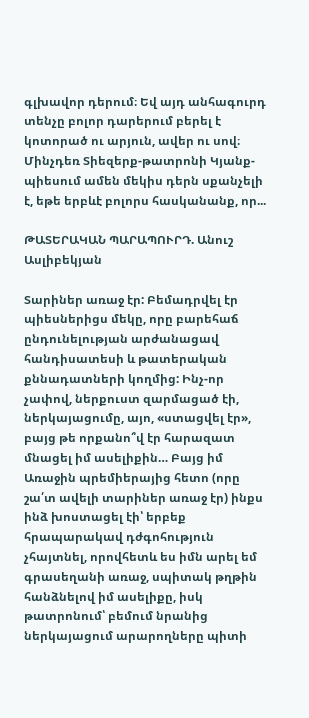գլխավոր դերում։ Եվ այդ անհագուրդ տենչը բոլոր դարերում բերել է կոտորած ու արյուն, ավեր ու սով։ Մինչդեռ Տիեզերք-թատրոնի Կյանք-պիեսում ամեն մեկիս դերն սքանչելի է, եթե երբևէ բոլորս հասկանանք, որ...

ԹԱՏԵՐԱԿԱՆ ՊԱՐԱՊՈՒՐԴ. Անուշ Ասլիբեկյան

Տարիներ առաջ էր: Բեմադրվել էր պիեսներիցս մեկը, որը բարեհաճ ընդունելության արժանացավ հանդիսատեսի և թատերական քննադատների կողմից: Ինչ-որ չափով, ներքուստ զարմացած էի, ներկայացումը, այո, «ստացվել էր», բայց թե որքանո՞վ էր հարազատ մնացել իմ ասելիքին… Բայց իմ Առաջին պրեմիերայից հետո (որը շա՛տ ավելի տարիներ առաջ էր) ինքս ինձ խոստացել էի՝ երբեք հրապարակավ դժգոհություն չհայտնել, որովհետև ես իմն արել եմ գրասեղանի առաջ, սպիտակ թղթին հանձնելով իմ ասելիքը, իսկ թատրոնում՝ բեմում նրանից ներկայացում արարողները պիտի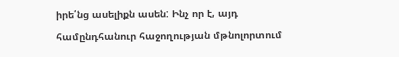իրե՛նց ասելիքն ասեն: Ինչ որ է, այդ համընդհանուր հաջողության մթնոլորտում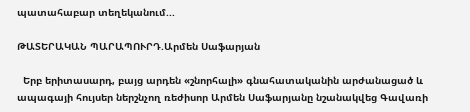պատահաբար տեղեկանում...

ԹԱՏԵՐԱԿԱՆ ՊԱՐԱՊՈՒՐԴ.Արմեն Սաֆարյան

  Երբ երիտասարդ, բայց արդեն «շնորհալի» գնահատականին արժանացած և ապագայի հույսեր ներշնչող ռեժիսոր Արմեն Սաֆարյանը նշանակվեց Գավառի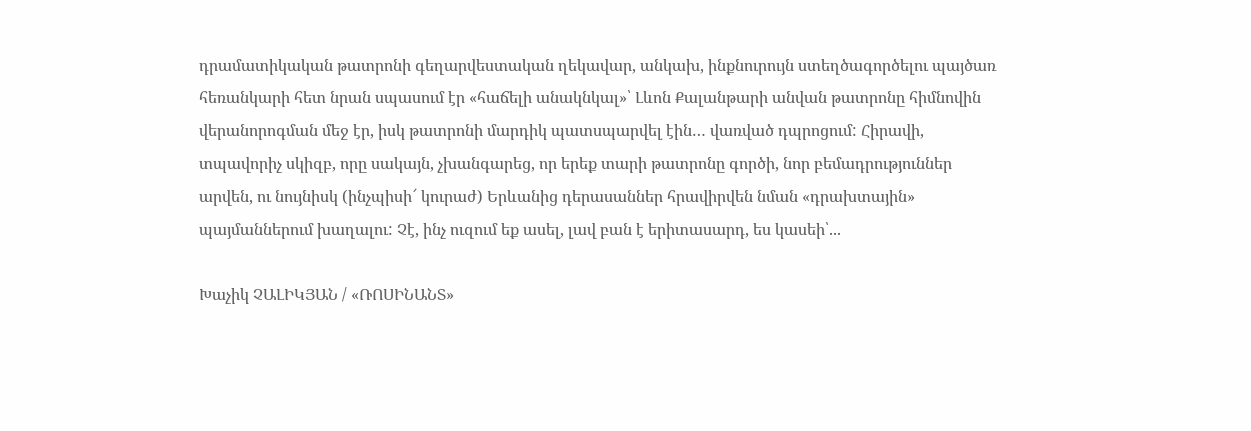դրամատիկական թատրոնի գեղարվեստական ղեկավար, անկախ, ինքնուրույն ստեղծագործելու պայծառ հեռանկարի հետ նրան սպասում էր «հաճելի անակնկալ»՝ Լևոն Քալանթարի անվան թատրոնը հիմնովին վերանորոգման մեջ էր, իսկ թատրոնի մարդիկ պատսպարվել էին… վառված դպրոցում: Հիրավի, տպավորիչ սկիզբ, որը սակայն, չխանգարեց, որ երեք տարի թատրոնը գործի, նոր բեմադրություններ արվեն, ու նույնիսկ (ինչպիսի՜ կուրաժ) Երևանից դերասաններ հրավիրվեն նման «դրախտային» պայմաններում խաղալու: Չէ, ինչ ուզում եք ասել, լավ բան է երիտասարդ, ես կասեի՝...

Խաչիկ ՉԱԼԻԿՅԱՆ / «ՌՈՍԻՆԱՆՏ»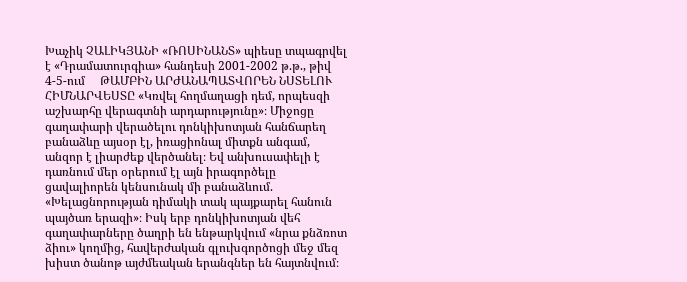Խաչիկ ՉԱԼԻԿՅԱՆԻ «ՌՈՍԻՆԱՆՏ» պիեսը տպագրվել է «Դրամատուրգիա» հանդեսի 2001-2002 թ.թ., թիվ 4-5-ում     ԹԱՄԲԻՆ ԱՐԺԱՆԱՊԱՏՎՈՐԵՆ ՆՍՏԵԼՈՒ ՀԻՄՆԱՐՎԵՍՏԸ «Կռվել հողմաղացի դեմ, որպեսզի աշխարհը վերագտնի արդարությունը»։ Միջոցը գաղափարի վերածելու դոնկիխոտյան հանճարեղ բանաձևը այսօր էլ, իռացիոնալ միտքն անգամ, անզոր է լիարժեք վերծանել։ Եվ անխուսափելի է դառնում մեր օրերում էլ այն իրագործելը ցավալիորեն կենսունակ մի բանաձևում. «Խելացնորության դիմակի տակ պայքարել հանուն պայծառ երազի»։ Իսկ երբ դոնկիխոտյան վեհ գաղափարները ծաղրի են ենթարկվում «նրա քնձռոտ ձիու» կողմից, հավերժական գլուխգործոցի մեջ մեզ խիստ ծանոթ այժմեական երանգներ են հայտնվում։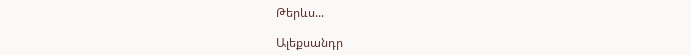Թերևս...

Ալեքսանդր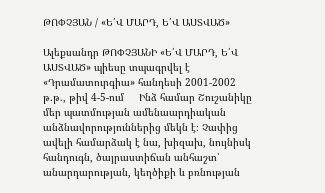ԹՈՓՉՅԱՆ / «Ե՛Վ ՄԱՐԴ, Ե՛Վ ԱՍՏՎԱԾ»

Ալեքսանդր ԹՈՓՉՅԱՆԻ «Ե՛Վ ՄԱՐԴ, Ե՛Վ ԱՍՏՎԱԾ» պիեսը տպագրվել է «Դրամատուրգիա» հանդեսի 2001-2002 թ.թ., թիվ 4-5-ում     Ինձ համար Շուշանիկը մեր պատմության ամենաարդիական անձնավորություններից մեկն է։ Չափից ավելի համարձակ է նա, խիզախ, նույնիսկ հանդուգն, ծայրաստիճան անհաշտ՝ անարդարության, կեղծիքի և բռնության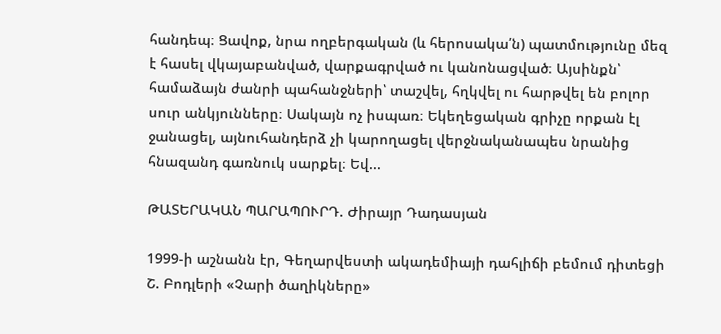հանդեպ։ Ցավոք, նրա ողբերգական (և հերոսակա՛ն) պատմությունը մեզ է հասել վկայաբանված, վարքագրված ու կանոնացված։ Այսինքն՝ համաձայն ժանրի պահանջների՝ տաշվել, հղկվել ու հարթվել են բոլոր սուր անկյունները։ Սակայն ոչ իսպառ։ Եկեղեցական գրիչը որքան էլ ջանացել, այնուհանդերձ չի կարողացել վերջնականապես նրանից հնազանդ գառնուկ սարքել։ Եվ...

ԹԱՏԵՐԱԿԱՆ ՊԱՐԱՊՈՒՐԴ. Ժիրայր Դադասյան

1999-ի աշնանն էր, Գեղարվեստի ակադեմիայի դահլիճի բեմում դիտեցի Շ. Բոդլերի «Չարի ծաղիկները»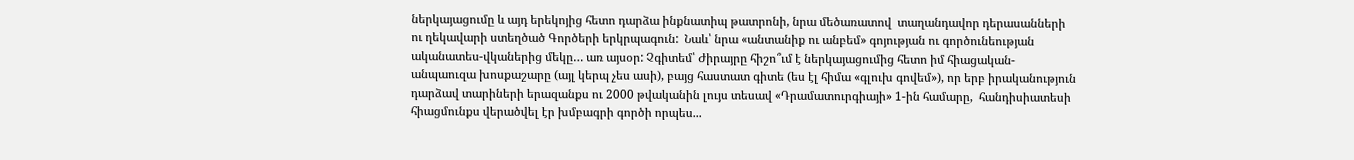ներկայացումը և այդ երեկոյից հետո դարձա ինքնատիպ թատրոնի, նրա մեծառատով  տաղանդավոր դերասանների ու ղեկավարի ստեղծած Գործերի երկրպագուն:  Նաև՝ նրա «անտանիք ու անբեմ» գոյության ու գործունեության ականատես-վկաներից մեկը… առ այսօր: Չգիտեմ՝ Ժիրայրը հիշո՞ւմ է ներկայացումից հետո իմ հիացական-անպաուզա խոսքաշարը (այլ կերպ չես ասի), բայց հաստատ գիտե (ես էլ հիմա «գլուխ գովեմ»), որ երբ իրականություն դարձավ տարիների երազանքս ու 2000 թվականին լույս տեսավ «Դրամատուրգիայի» 1-ին համարը,  հանդիսիատեսի հիացմունքս վերածվել էր խմբագրի գործի որպես...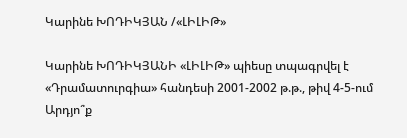Կարինե ԽՈԴԻԿՅԱՆ /«ԼԻԼԻԹ»

Կարինե ԽՈԴԻԿՅԱՆԻ «ԼԻԼԻԹ» պիեսը տպագրվել է «Դրամատուրգիա» հանդեսի 2001-2002 թ.թ., թիվ 4-5-ում       Արդյո՞ք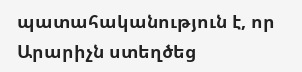պատահականություն է, որ Արարիչն ստեղծեց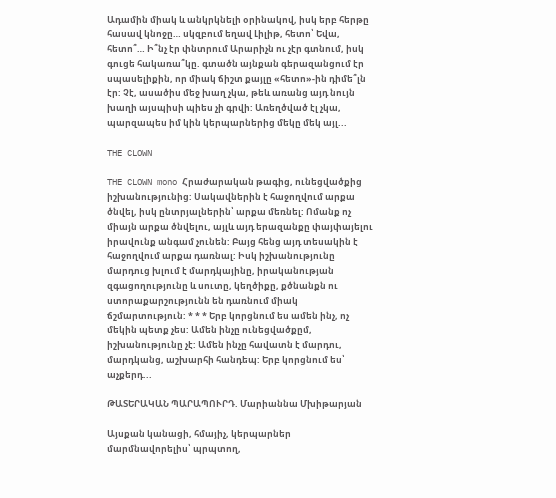Ադամին միակ և անկրկնելի օրինակով, իսկ երբ հերթը հասավ կնոջը… սկզբում եղավ Լիլիթ, հետո՝ Եվա, հետո՞… Ի՞նչ էր փնտրում Արարիչն ու չէր գտնում, իսկ գուցե հակառա՞կը. գտածն այնքան գերազանցում էր սպասելիքին, որ միակ ճիշտ քայլը «հետո»-ին դիմե՞լն էր: Չէ, ասածիս մեջ խաղ չկա, թեև առանց այդ նույն խաղի այսպիսի պիես չի գրվի: Առեղծված էլ չկա, պարզապես իմ կին կերպարներից մեկը մեկ այլ...

THE CLOWN

THE CLOWN mono Հրաժարական թագից, ունեցվածքից իշխանությունից: Սակավներին է հաջողվում արքա ծնվել, իսկ ընտրյալներին՝ արքա մեռնել: Ոմանք ոչ միայն արքա ծնվելու, այլև այդ երազանքը փայփայելու իրավունք անգամ չունեն: Բայց հենց այդ տեսակին է հաջողվում արքա դառնալ: Իսկ իշխանությունը մարդուց խլում է մարդկայինը, իրականության զգացողությունը և սուտը, կեղծիքը, քծնանքն ու ստորաքարշությունն են դառնում միակ ճշմարտություն: * * * Երբ կորցնում ես ամեն ինչ, ոչ մեկին պետք չես: Ամեն ինչը ունեցվածքըմ, իշխանությունը չէ: Ամեն ինչը հավատն է մարդու, մարդկանց, աշխարհի հանդեպ: Երբ կորցնում ես՝ աչքերդ...

ԹԱՏԵՐԱԿԱՆ ՊԱՐԱՊՈՒՐԴ. Մարիաննա Մխիթարյան

Այսքան կանացի, հմայիչ, կերպարներ մարմնավորելիս՝ պրպտող,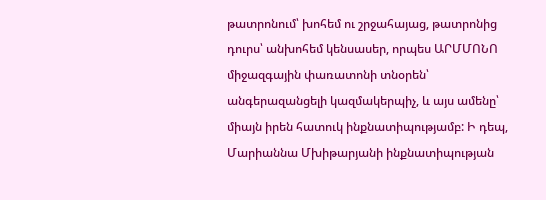թատրոնում՝ խոհեմ ու շրջահայաց, թատրոնից դուրս՝ անխոհեմ կենսասեր, որպես ԱՐՄՄՈՆՈ միջազգային փառատոնի տնօրեն՝ անգերազանցելի կազմակերպիչ, և այս ամենը՝ միայն իրեն հատուկ ինքնատիպությամբ: Ի դեպ, Մարիաննա Մխիթարյանի ինքնատիպության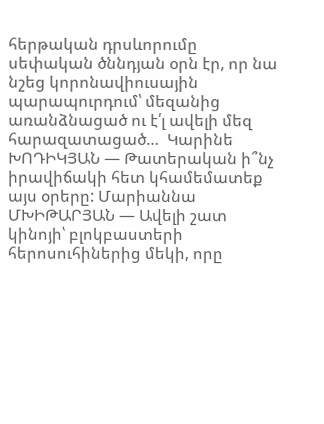հերթական դրսևորումը սեփական ծննդյան օրն էր, որ նա նշեց կորոնավիուսային պարապուրդում՝ մեզանից առանձնացած ու է՛լ ավելի մեզ հարազատացած…  Կարինե ԽՈԴԻԿՅԱՆ — Թատերական ի՞նչ իրավիճակի հետ կհամեմատեք այս օրերը: Մարիաննա ՄԽԻԹԱՐՅԱՆ — Ավելի շատ կինոյի՝ բլոկբաստերի հերոսուհիներից մեկի, որը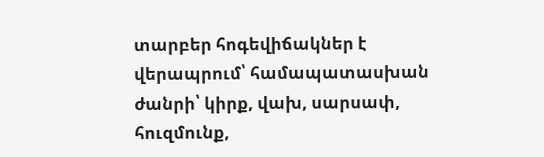տարբեր հոգեվիճակներ է վերապրում՝ համապատասխան ժանրի՝ կիրք, վախ, սարսափ, հուզմունք,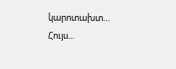կարոտախտ… Հույս...